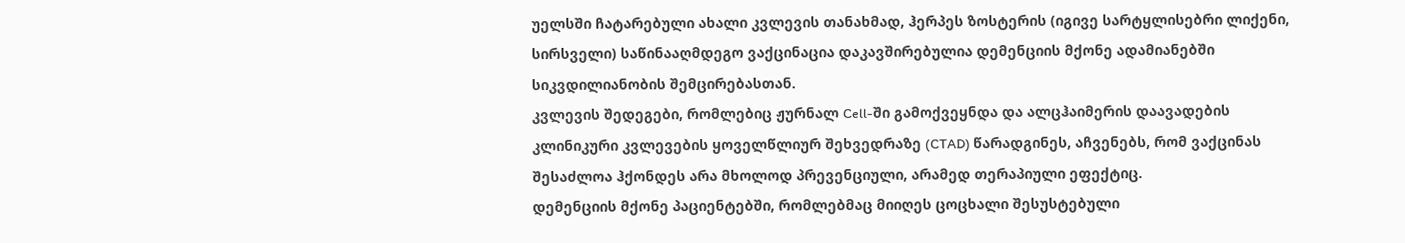უელსში ჩატარებული ახალი კვლევის თანახმად, ჰერპეს ზოსტერის (იგივე სარტყლისებრი ლიქენი, სირსველი) საწინააღმდეგო ვაქცინაცია დაკავშირებულია დემენციის მქონე ადამიანებში სიკვდილიანობის შემცირებასთან.
კვლევის შედეგები, რომლებიც ჟურნალ Cell-ში გამოქვეყნდა და ალცჰაიმერის დაავადების კლინიკური კვლევების ყოველწლიურ შეხვედრაზე (CTAD) წარადგინეს, აჩვენებს, რომ ვაქცინას შესაძლოა ჰქონდეს არა მხოლოდ პრევენციული, არამედ თერაპიული ეფექტიც.
დემენციის მქონე პაციენტებში, რომლებმაც მიიღეს ცოცხალი შესუსტებული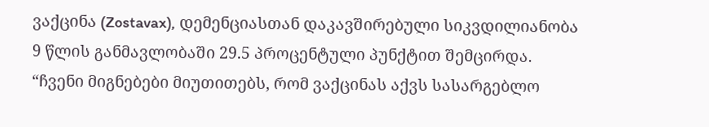ვაქცინა (Zostavax), დემენციასთან დაკავშირებული სიკვდილიანობა 9 წლის განმავლობაში 29.5 პროცენტული პუნქტით შემცირდა.
“ჩვენი მიგნებები მიუთითებს, რომ ვაქცინას აქვს სასარგებლო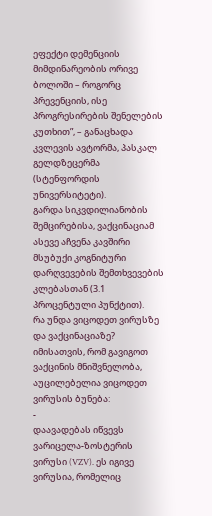ეფექტი დემენციის მიმდინარეობის ორივე ბოლოში – როგორც პრევენციის, ისე პროგრესირების შენელების კუთხით”, – განაცხადა კვლევის ავტორმა, პასკალ გელდზეცერმა (სტენფორდის უნივერსიტეტი).
გარდა სიკვდილიანობის შემცირებისა, ვაქცინაციამ ასევე აჩვენა კავშირი მსუბუქი კოგნიტური დარღვევების შემთხვევების კლებასთან (3.1 პროცენტული პუნქტით).
რა უნდა ვიცოდეთ ვირუსზე და ვაქცინაციაზე?
იმისათვის, რომ გავიგოთ ვაქცინის მნიშვნელობა, აუცილებელია ვიცოდეთ ვირუსის ბუნება:
-
დაავადებას იწვევს ვარიცელა-ზოსტერის ვირუსი (VZV). ეს იგივე ვირუსია, რომელიც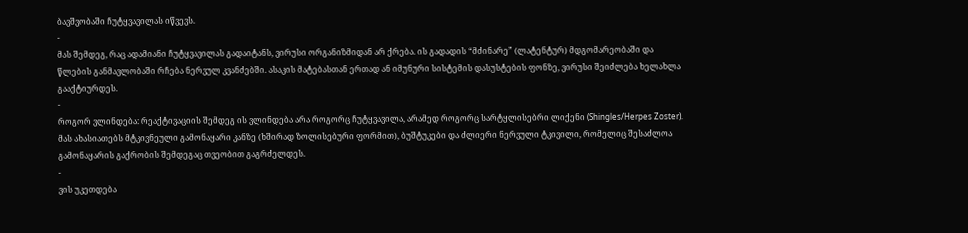ბავშვობაში ჩუტყვავილას იწვევს.
-
მას შემდეგ, რაც ადამიანი ჩუტყვავილას გადაიტანს, ვირუსი ორგანიზმიდან არ ქრება. ის გადადის “მძინარე” (ლატენტურ) მდგომარეობაში და წლების განმავლობაში რჩება ნერვულ კვანძებში. ასაკის მატებასთან ერთად ან იმუნური სისტემის დასუსტების ფონზე, ვირუსი შეიძლება ხელახლა გააქტიურდეს.
-
როგორ ვლინდება: რეაქტივაციის შემდეგ ის ვლინდება არა როგორც ჩუტყვავილა, არამედ როგორც სარტყლისებრი ლიქენი (Shingles/Herpes Zoster). მას ახასიათებს მტკივნეული გამონაყარი კანზე (ხშირად ზოლისებური ფორმით), ბუშტუკები და ძლიერი ნერვული ტკივილი, რომელიც შესაძლოა გამონაყარის გაქრობის შემდეგაც თვეობით გაგრძელდეს.
-
ვის უკეთდება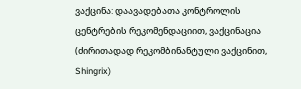ვაქცინა: დაავადებათა კონტროლის ცენტრების რეკომენდაციით, ვაქცინაცია (ძირითადად რეკომბინანტული ვაქცინით, Shingrix)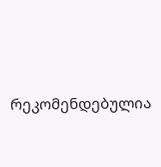რეკომენდებულია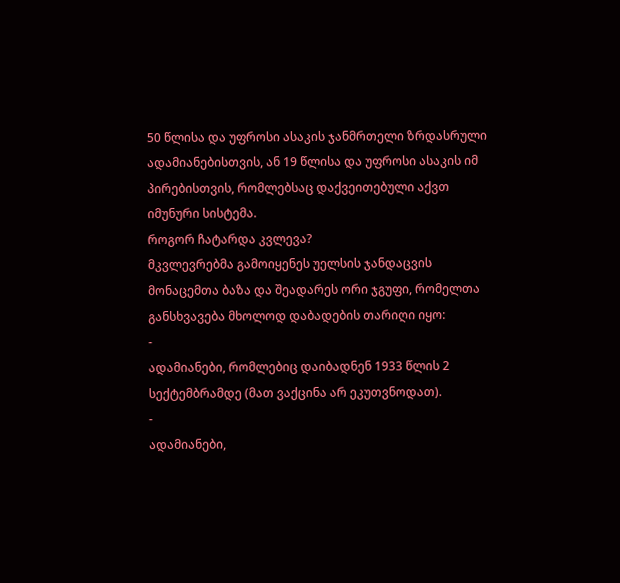50 წლისა და უფროსი ასაკის ჯანმრთელი ზრდასრული ადამიანებისთვის, ან 19 წლისა და უფროსი ასაკის იმ პირებისთვის, რომლებსაც დაქვეითებული აქვთ იმუნური სისტემა.
როგორ ჩატარდა კვლევა?
მკვლევრებმა გამოიყენეს უელსის ჯანდაცვის მონაცემთა ბაზა და შეადარეს ორი ჯგუფი, რომელთა განსხვავება მხოლოდ დაბადების თარიღი იყო:
-
ადამიანები, რომლებიც დაიბადნენ 1933 წლის 2 სექტემბრამდე (მათ ვაქცინა არ ეკუთვნოდათ).
-
ადამიანები,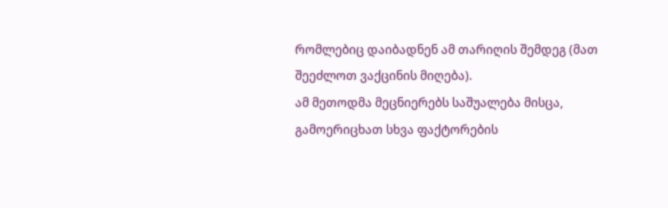რომლებიც დაიბადნენ ამ თარიღის შემდეგ (მათ შეეძლოთ ვაქცინის მიღება).
ამ მეთოდმა მეცნიერებს საშუალება მისცა, გამოერიცხათ სხვა ფაქტორების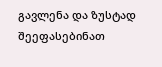გავლენა და ზუსტად შეეფასებინათ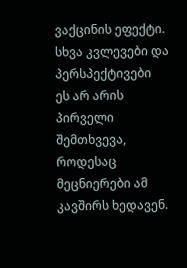ვაქცინის ეფექტი.
სხვა კვლევები და პერსპექტივები
ეს არ არის პირველი შემთხვევა, როდესაც მეცნიერები ამ კავშირს ხედავენ.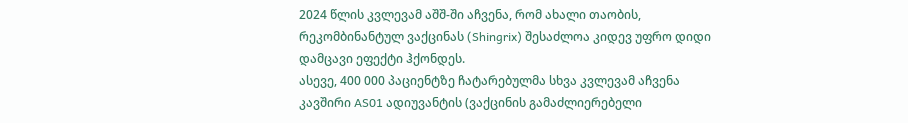2024 წლის კვლევამ აშშ-ში აჩვენა, რომ ახალი თაობის, რეკომბინანტულ ვაქცინას (Shingrix) შესაძლოა კიდევ უფრო დიდი დამცავი ეფექტი ჰქონდეს.
ასევე, 400 000 პაციენტზე ჩატარებულმა სხვა კვლევამ აჩვენა კავშირი AS01 ადიუვანტის (ვაქცინის გამაძლიერებელი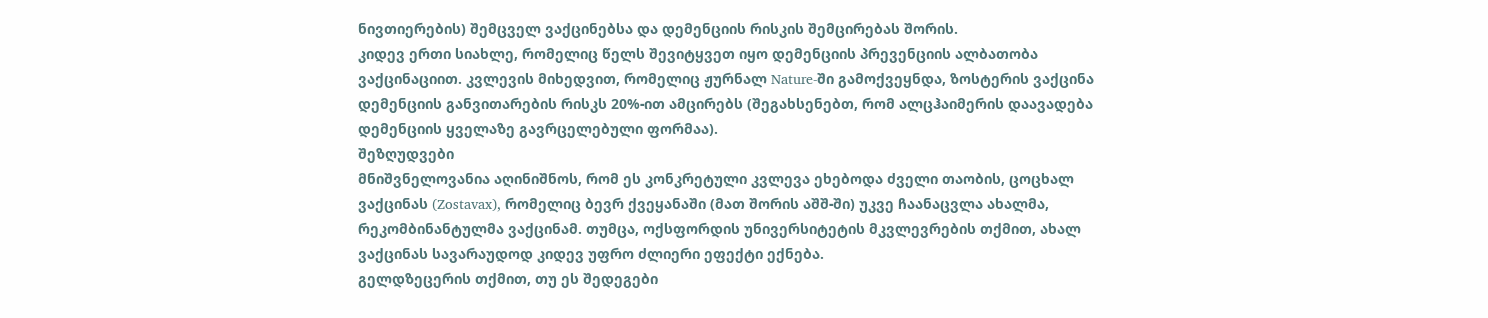ნივთიერების) შემცველ ვაქცინებსა და დემენციის რისკის შემცირებას შორის.
კიდევ ერთი სიახლე, რომელიც წელს შევიტყვეთ იყო დემენციის პრევენციის ალბათობა ვაქცინაციით. კვლევის მიხედვით, რომელიც ჟურნალ Nature-ში გამოქვეყნდა, ზოსტერის ვაქცინა დემენციის განვითარების რისკს 20%-ით ამცირებს (შეგახსენებთ, რომ ალცჰაიმერის დაავადება დემენციის ყველაზე გავრცელებული ფორმაა).
შეზღუდვები
მნიშვნელოვანია აღინიშნოს, რომ ეს კონკრეტული კვლევა ეხებოდა ძველი თაობის, ცოცხალ ვაქცინას (Zostavax), რომელიც ბევრ ქვეყანაში (მათ შორის აშშ-ში) უკვე ჩაანაცვლა ახალმა, რეკომბინანტულმა ვაქცინამ. თუმცა, ოქსფორდის უნივერსიტეტის მკვლევრების თქმით, ახალ ვაქცინას სავარაუდოდ კიდევ უფრო ძლიერი ეფექტი ექნება.
გელდზეცერის თქმით, თუ ეს შედეგები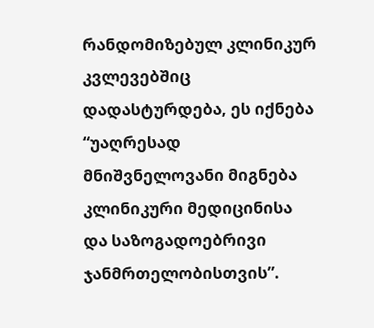რანდომიზებულ კლინიკურ კვლევებშიც დადასტურდება, ეს იქნება “უაღრესად მნიშვნელოვანი მიგნება კლინიკური მედიცინისა და საზოგადოებრივი ჯანმრთელობისთვის”.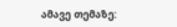ამავე თემაზე: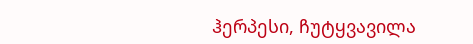ჰერპესი, ჩუტყვავილა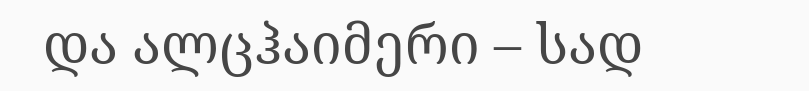და ალცჰაიმერი – სად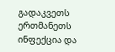გადაკვეთს ერთმანეთს ინფექცია და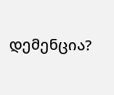დემენცია?